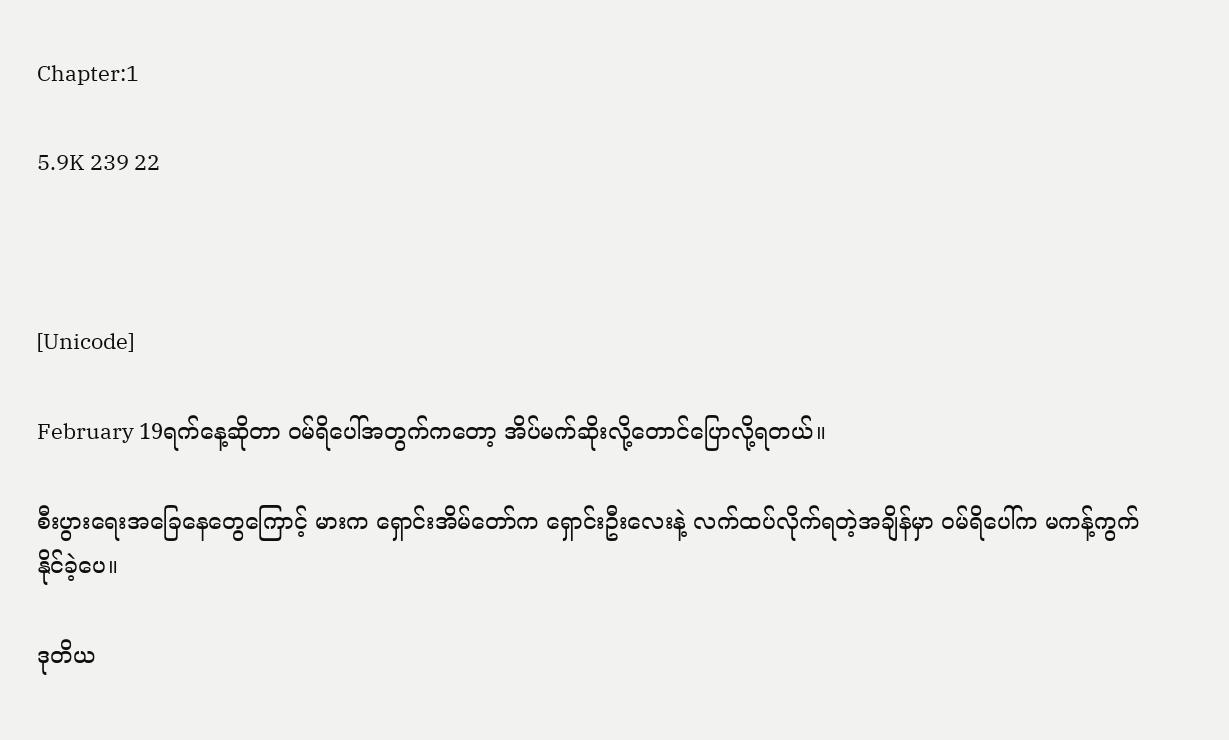Chapter:1

5.9K 239 22



[Unicode]

February 19ရက်နေ့ဆိုတာ ဝမ်ရိပေါ်အတွက်ကတော့ အိပ်မက်ဆိုးလို့တောင်ပြောလို့ရတယ်။

စီးပွားရေးအခြေနေတွေကြောင့် မားက ရှောင်းအိမ်တော်က ရှောင်းဦးလေးနဲ့ လက်ထပ်လိုက်ရတဲ့အချိန်မှာ ဝမ်ရိပေါ်က မကန့်ကွက်နိုင်ခဲ့ပေ။

ဒုတိယ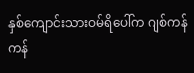နှစ်ကျောင်းသားဝမ်ရိပေါ်က ဂျစ်ကန်ကန်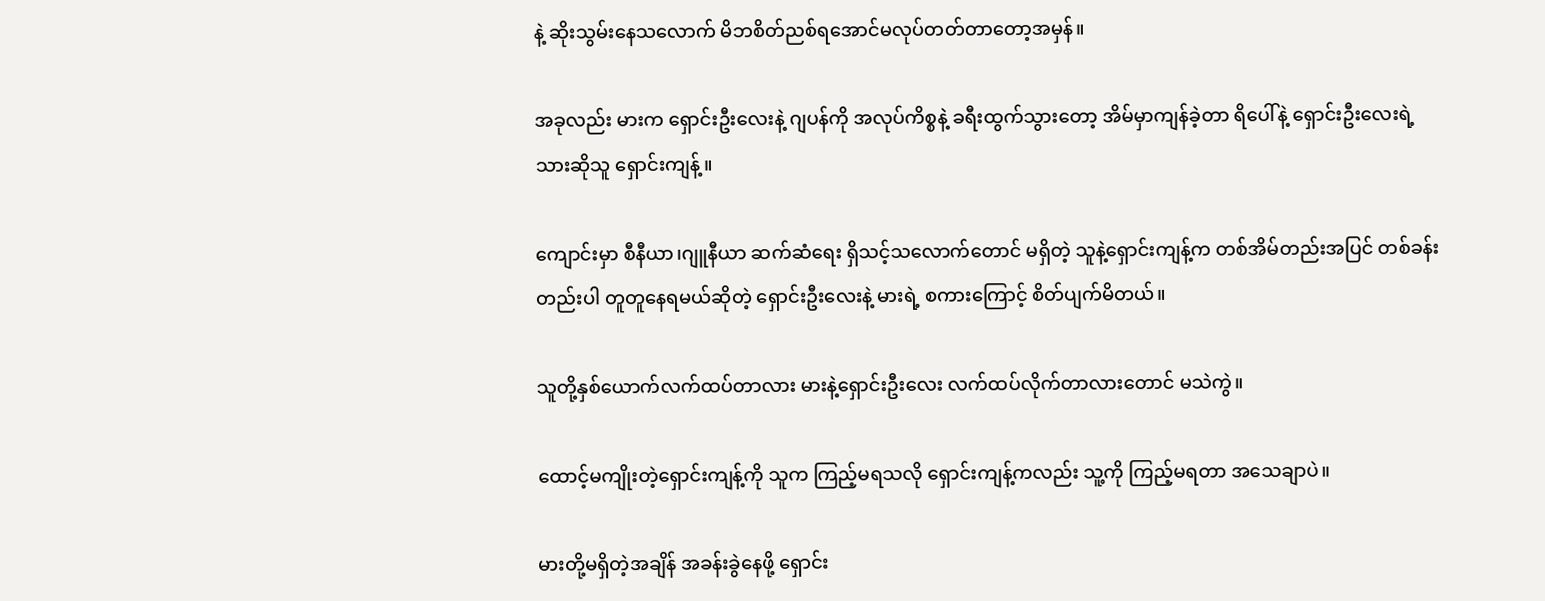နဲ့ ဆိုးသွမ်းနေသလောက် မိဘစိတ်ညစ်ရအောင်မလုပ်တတ်တာတော့အမှန်။

အခုလည်း မားက ရှောင်းဦးလေးနဲ့ ဂျပန်ကို အလုပ်ကိစ္စနဲ့ ခရီးထွက်သွားတော့ အိမ်မှာကျန်ခဲ့တာ ရိပေါ်နဲ့ ရှောင်းဦးလေးရဲ့ သားဆိုသူ ရှောင်းကျန့်။

ကျောင်းမှာ စီနီယာ၊ဂျူနီယာ ဆက်ဆံရေး ရှိသင့်သလောက်တောင် မရှိတဲ့ သူနဲ့ရှောင်းကျန့်က တစ်အိမ်တည်းအပြင် တစ်ခန်းတည်းပါ တူတူနေရမယ်ဆိုတဲ့ ရှောင်းဦးလေးနဲ့ မားရဲ့ စကားကြောင့် စိတ်ပျက်မိတယ်။

သူတို့နှစ်ယောက်လက်ထပ်တာလား မားနဲ့ရှောင်းဦးလေး လက်ထပ်လိုက်တာလားတောင် မသဲကွဲ။

ထောင့်မကျိုးတဲ့ရှောင်းကျန့်ကို သူက ကြည့်မရသလို ရှောင်းကျန့်ကလည်း သူ့ကို ကြည့်မရတာ အသေချာပဲ။

မားတို့မရှိတဲ့အချိန် အခန်းခွဲနေဖို့ ရှောင်း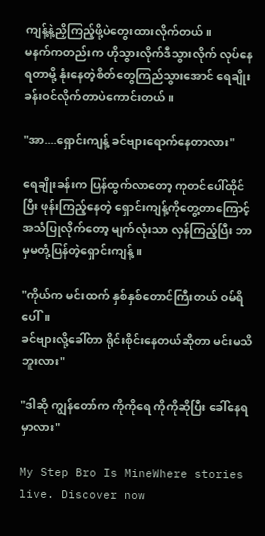ကျန့်နဲ့ညှိကြည့်ဖို့ပဲတွေးထားလိုက်တယ်။
မနက်ကတည်းက ဟိုသွားလိုက်ဒီသွားလိုက် လုပ်နေရတာမို့ နုံးနေတဲ့စိတ်တွေကြည်သွားအောင် ရေချိုးခန်းဝင်လိုက်တာပဲကောင်းတယ်။

"အာ....ရှောင်းကျန့် ခင်ဗျားရောက်နေတာလား"

ရေချိုးခန်းက ပြန်ထွက်လာတော့ ကုတင်ပေါ်ထိုင်ပြီး ဖုန်းကြည့်နေတဲ့‌ ရှောင်းကျန့်ကိုတွေ့တာကြောင့် အသံပြုလိုက်တော့ မျက်လုံးသာ လှန်ကြည့်ပြီး ဘာမှမတုံ့ပြန်တဲ့ရှောင်းကျန့်။

"ကိုယ်က မင်းထက် နှစ်နှစ်တောင်ကြီးတယ် ဝမ်ရိပေါ်။
ခင်ဗျားလို့ခေါ်တာ ရိုင်းစိုင်းနေတယ်ဆိုတာ မင်းမသိဘူးလား"

"ဒါဆို ကျွန်တော်က ကိုကိုရေ ကိုကိုဆိုပြီး ခေါ်နေရမှာလား"

My Step Bro Is MineWhere stories live. Discover now